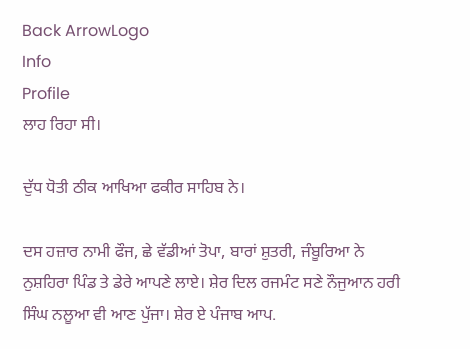Back ArrowLogo
Info
Profile
ਲਾਹ ਰਿਹਾ ਸੀ।

ਦੁੱਧ ਧੋਤੀ ਠੀਕ ਆਖਿਆ ਫਕੀਰ ਸਾਹਿਬ ਨੇ।

ਦਸ ਹਜ਼ਾਰ ਨਾਮੀ ਫੌਜ, ਛੇ ਵੱਡੀਆਂ ਤੋਪਾ, ਬਾਰਾਂ ਸ਼ੁਤਰੀ, ਜੰਬੂਰਿਆ ਨੇ ਨੁਸ਼ਹਿਰਾ ਪਿੰਡ ਤੇ ਡੇਰੇ ਆਪਣੇ ਲਾਏ। ਸ਼ੇਰ ਦਿਲ ਰਜਮੰਟ ਸਣੇ ਨੌਜੁਆਨ ਹਰੀ ਸਿੰਘ ਨਲੂਆ ਵੀ ਆਣ ਪੁੱਜਾ। ਸ਼ੇਰ ਏ ਪੰਜਾਬ ਆਪ.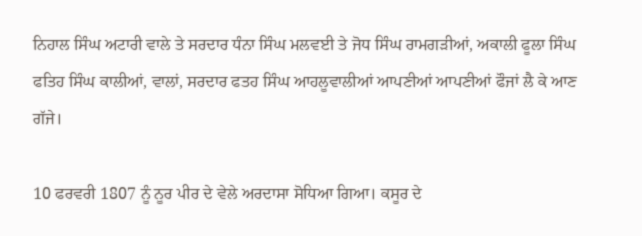ਨਿਹਾਲ ਸਿੰਘ ਅਟਾਰੀ ਵਾਲੇ ਤੇ ਸਰਦਾਰ ਧੰਨਾ ਸਿੰਘ ਮਲਵਈ ਤੇ ਜੋਧ ਸਿੰਘ ਰਾਮਗੜੀਆਂ, ਅਕਾਲੀ ਫੂਲਾ ਸਿੰਘ ਫਤਿਹ ਸਿੰਘ ਕਾਲੀਆਂ, ਵਾਲਾਂ, ਸਰਦਾਰ ਫਤਹ ਸਿੰਘ ਆਹਲੂਵਾਲੀਆਂ ਆਪਣੀਆਂ ਆਪਣੀਆਂ ਫੌਜਾਂ ਲੈ ਕੇ ਆਣ ਗੱਜੇ।

10 ਫਰਵਰੀ 1807 ਨੂੰ ਨੂਰ ਪੀਰ ਦੇ ਵੇਲੇ ਅਰਦਾਸਾ ਸੋਧਿਆ ਗਿਆ। ਕਸੂਰ ਦੇ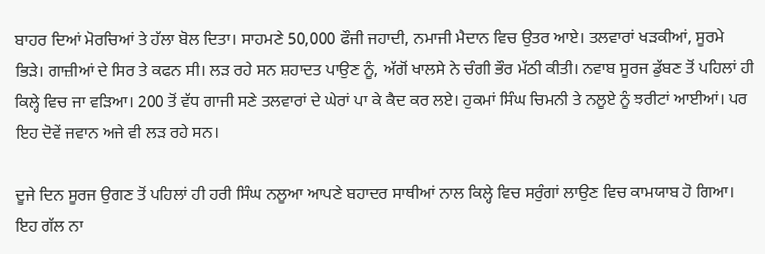ਬਾਹਰ ਦਿਆਂ ਮੋਰਚਿਆਂ ਤੇ ਹੱਲਾ ਬੋਲ ਦਿਤਾ। ਸਾਹਮਣੇ 50,000 ਫੌਜੀ ਜਹਾਦੀ, ਨਮਾਜੀ ਮੈਦਾਨ ਵਿਚ ਉਤਰ ਆਏ। ਤਲਵਾਰਾਂ ਖੜਕੀਆਂ, ਸੂਰਮੇ ਭਿੜੇ। ਗਾਜ਼ੀਆਂ ਦੇ ਸਿਰ ਤੇ ਕਫਨ ਸੀ। ਲੜ ਰਹੇ ਸਨ ਸ਼ਹਾਦਤ ਪਾਉਣ ਨੂੰ, ਅੱਗੋਂ ਖਾਲਸੇ ਨੇ ਚੰਗੀ ਭੌਰ ਮੱਠੀ ਕੀਤੀ। ਨਵਾਬ ਸੂਰਜ ਡੁੱਬਣ ਤੋਂ ਪਹਿਲਾਂ ਹੀ ਕਿਲ੍ਹੇ ਵਿਚ ਜਾ ਵੜਿਆ। 200 ਤੋਂ ਵੱਧ ਗਾਜੀ ਸਣੇ ਤਲਵਾਰਾਂ ਦੇ ਘੇਰਾਂ ਪਾ ਕੇ ਕੈਦ ਕਰ ਲਏ। ਹੁਕਮਾਂ ਸਿੰਘ ਚਿਮਨੀ ਤੇ ਨਲੂਏ ਨੂੰ ਝਰੀਟਾਂ ਆਈਆਂ। ਪਰ ਇਹ ਦੋਵੇਂ ਜਵਾਨ ਅਜੇ ਵੀ ਲੜ ਰਹੇ ਸਨ।

ਦੂਜੇ ਦਿਨ ਸੂਰਜ ਉਗਣ ਤੋਂ ਪਹਿਲਾਂ ਹੀ ਹਰੀ ਸਿੰਘ ਨਲੂਆ ਆਪਣੇ ਬਹਾਦਰ ਸਾਥੀਆਂ ਨਾਲ ਕਿਲ੍ਹੇ ਵਿਚ ਸਰੁੰਗਾਂ ਲਾਉਣ ਵਿਚ ਕਾਮਯਾਬ ਹੋ ਗਿਆ। ਇਹ ਗੱਲ ਨਾ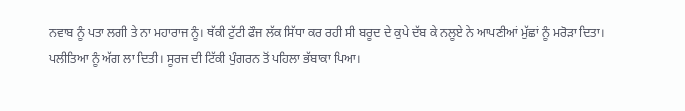ਨਵਾਬ ਨੂੰ ਪਤਾ ਲਗੀ ਤੇ ਨਾ ਮਹਾਰਾਜ ਨੂੰ। ਥੱਕੀ ਟੁੱਟੀ ਫੌਜ ਲੱਕ ਸਿੱਧਾ ਕਰ ਰਹੀ ਸੀ ਬਰੂਦ ਦੇ ਕੁਪੇ ਦੱਬ ਕੇ ਨਲੂਏ ਨੇ ਆਪਣੀਆਂ ਮੁੱਛਾਂ ਨੂੰ ਮਰੋੜਾ ਦਿਤਾ। ਪਲੀਤਿਆ ਨੂੰ ਅੱਗ ਲਾ ਦਿਤੀ। ਸੂਰਜ ਦੀ ਟਿੱਕੀ ਪੁੰਗਰਨ ਤੋਂ ਪਹਿਲਾ ਭੱਬਾਕਾ ਪਿਆ।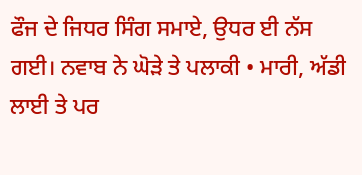ਫੌਜ ਦੇ ਜਿਧਰ ਸਿੰਗ ਸਮਾਏ, ਉਧਰ ਈ ਨੱਸ ਗਈ। ਨਵਾਬ ਨੇ ਘੋੜੇ ਤੇ ਪਲਾਕੀ • ਮਾਰੀ, ਅੱਡੀ ਲਾਈ ਤੇ ਪਰ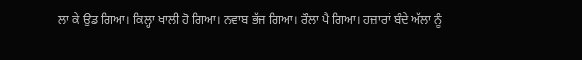ਲਾ ਕੇ ਉਡ ਗਿਆ। ਕਿਲ੍ਹਾ ਖਾਲੀ ਹੋ ਗਿਆ। ਨਵਾਬ ਭੱਜ ਗਿਆ। ਰੌਲਾ ਪੈ ਗਿਆ। ਹਜ਼ਾਰਾਂ ਬੰਦੇ ਅੱਲਾ ਨੂੰ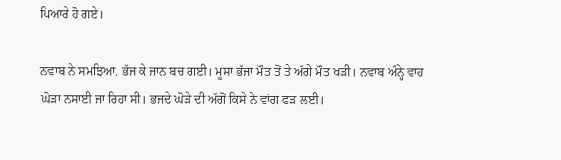ਪਿਆਰੇ ਹੋ ਗਏ।

ਨਵਾਬ ਨੇ ਸਮਝਿਆ. ਭੱਜ ਕੇ ਜਾਨ ਬਚ ਗਈ। ਮੂਸਾ ਭੱਜਾ ਮੌਤ ਤੋਂ ਤੇ ਅੱਗੇ ਮੌਤ ਖੜੀ। ਨਵਾਬ ਅੰਨ੍ਹੇ ਵਾਹ ਘੋੜਾ ਨਸਾਈ ਜਾ ਰਿਹਾ ਸੀ। ਭਜਦੇ ਘੋੜੇ ਦੀ ਅੱਗੋਂ ਕਿਸੇ ਨੇ ਵਾਂਗ ਫੜ ਲਈ।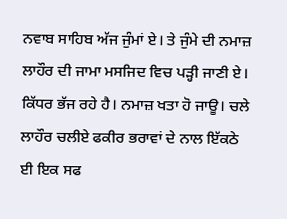ਨਵਾਬ ਸਾਹਿਬ ਅੱਜ ਜੁੰਮਾਂ ਏ। ਤੇ ਜੁੰਮੇ ਦੀ ਨਮਾਜ਼ ਲਾਹੌਰ ਦੀ ਜਾਮਾ ਮਸਜਿਦ ਵਿਚ ਪੜ੍ਹੀ ਜਾਣੀ ਏ। ਕਿੱਧਰ ਭੱਜ ਰਹੇ ਹੈ। ਨਮਾਜ਼ ਖਤਾ ਹੋ ਜਾਊ। ਚਲੇ ਲਾਹੌਰ ਚਲੀਏ ਫਕੀਰ ਭਰਾਵਾਂ ਦੇ ਨਾਲ ਇੱਕਠੇ ਈ ਇਕ ਸਫ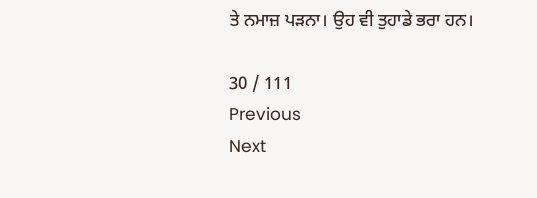ਤੇ ਨਮਾਜ਼ ਪੜਨਾ। ਉਹ ਵੀ ਤੁਹਾਡੇ ਭਰਾ ਹਨ।

30 / 111
Previous
Next